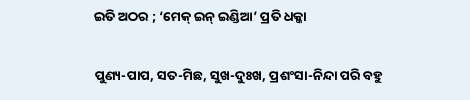ଇତି ଅଠର ; ‘ମେକ୍‍ ଇନ୍‍ ଇଣ୍ଡିଆ’ ପ୍ରତି ଧକ୍କା

ପୁଣ୍ୟ-ପାପ, ସତ-ମିଛ, ସୁଖ-ଦୁଃଖ, ପ୍ରଶଂସା-ନିନ୍ଦା ପରି ବହୁ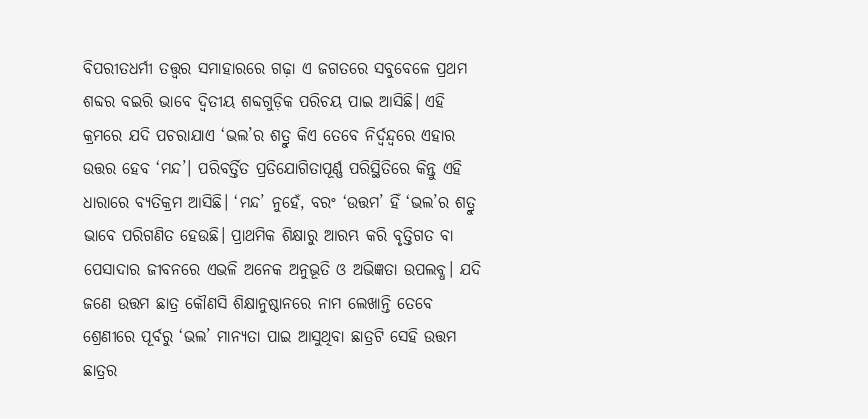ବିପରୀତଧର୍ମୀ ତତ୍ତ୍ୱର ସମାହାରରେ ଗଢ଼ା ଏ ଜଗତରେ ସବୁବେଳେ ପ୍ରଥମ ଶବ୍ଦର ବଇରି ଭାବେ ଦ୍ୱିତୀୟ ଶବ୍ଦଗୁଡ଼ିକ ପରିଚୟ ପାଇ ଆସିଛି। ଏହି କ୍ରମରେ ଯଦି ପଚରାଯାଏ ‘ଭଲ’ର ଶତ୍ରୁ କିଏ ତେବେ ନିର୍ଦ୍ବନ୍ଦ୍ବରେ ଏହାର ଉତ୍ତର ହେବ ‘ମନ୍ଦ’। ପରିବର୍ତ୍ତିତ ପ୍ରତିଯୋଗିତାପୂର୍ଣ୍ଣ ପରିସ୍ଥିତିରେ କିନ୍ତୁ ଏହି ଧାରାରେ ବ୍ୟତିକ୍ରମ ଆସିଛି। ‘ମନ୍ଦ’ ନୁହେଁ, ବରଂ ‘ଉତ୍ତମ’ ହିଁ ‘ଭଲ’ର ଶତ୍ରୁ ଭାବେ ପରିଗଣିତ ହେଉଛି। ପ୍ରାଥମିକ ଶିକ୍ଷାରୁ ଆରମ୍ଭ କରି ବୃତ୍ତିଗତ ବା ପେସାଦାର ଜୀବନରେ ଏଭଳି ଅନେକ ଅନୁଭୂତି ଓ ଅଭିଜ୍ଞତା ଉପଲବ୍ଧ। ଯଦି ଜଣେ ଉତ୍ତମ ଛାତ୍ର କୌଣସି ଶିକ୍ଷାନୁଷ୍ଠାନରେ ନାମ ଲେଖାନ୍ତି ତେବେ ଶ୍ରେଣୀରେ ପୂର୍ବରୁ ‘ଭଲ’ ମାନ୍ୟତା ପାଇ ଆସୁଥିବା ଛାତ୍ରଟି ସେହି ଉତ୍ତମ ଛାତ୍ରର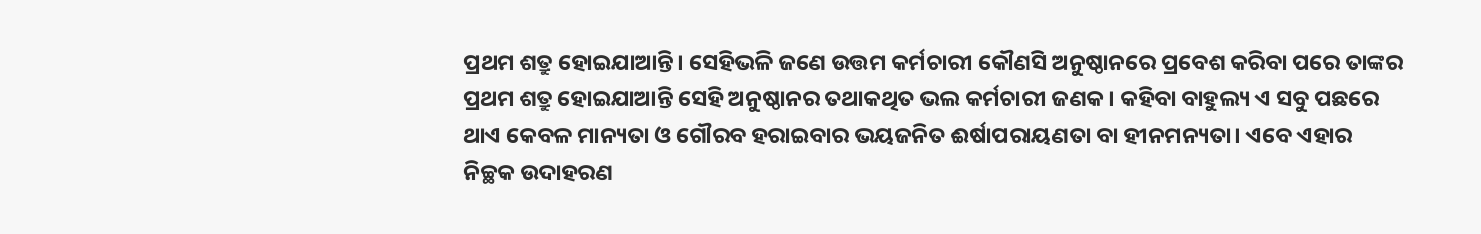ପ୍ରଥମ ଶତ୍ରୁ ହୋଇଯାଆନ୍ତି। ସେହିଭଳି ଜଣେ ଉତ୍ତମ କର୍ମଚାରୀ କୌଣସି ଅନୁଷ୍ଠାନରେ ପ୍ରବେଶ କରିବା ପରେ ତାଙ୍କର ପ୍ରଥମ ଶତ୍ରୁ ହୋଇଯାଆନ୍ତି ସେହି ଅନୁଷ୍ଠାନର ତଥାକଥିତ ଭଲ କର୍ମଚାରୀ ଜଣକ। କହିବା ବାହୁଲ୍ୟ ଏ ସବୁ ପଛରେ ଥାଏ କେବଳ ମାନ୍ୟତା ଓ ଗୌରବ ହରାଇବାର ଭୟଜନିତ ଈର୍ଷାପରାୟଣତା ବା ହୀନମନ୍ୟତା। ଏବେ ଏହାର ନିଚ୍ଛକ ଉଦାହରଣ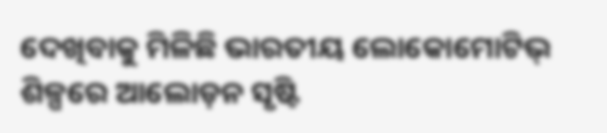ଦେଖିବାକୁ ମିଳିଛି ଭାରତୀୟ ଲୋକୋମୋଟିଭ୍‍ ଶିଳ୍ପରେ ଆଲୋଡ଼ନ ସୃଷ୍ଟି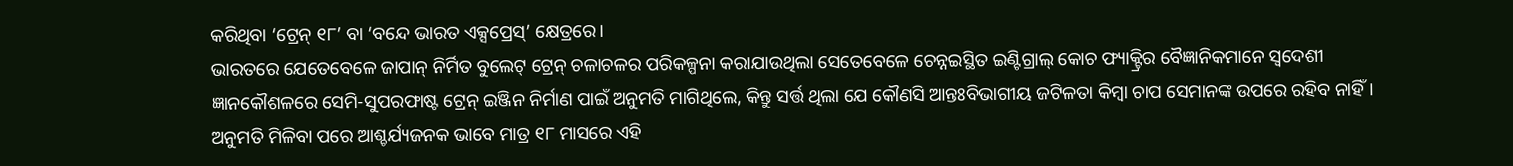କରିଥିବା ‘ଟ୍ରେନ୍‍ ୧୮’ ବା ‘ବନ୍ଦେ ଭାରତ ଏକ୍ସପ୍ରେସ୍‍’ କ୍ଷେତ୍ରରେ।
ଭାରତରେ ଯେତେବେଳେ ଜାପାନ୍‍ ନିର୍ମିତ ବୁଲେଟ୍‍ ଟ୍ରେନ୍‍ ଚଳାଚଳର ପରିକଳ୍ପନା କରାଯାଉଥିଲା ସେତେବେଳେ ଚେନ୍ନଇସ୍ଥିତ ଇଣ୍ଟିଗ୍ରାଲ୍‍ କୋଚ ଫ୍ୟାକ୍ଟ୍ରିର ବୈଜ୍ଞାନିକମାନେ ସ୍ୱଦେଶୀ ଜ୍ଞାନକୌଶଳରେ ସେମି-ସୁପରଫାଷ୍ଟ ଟ୍ରେନ୍‍ ଇଞ୍ଜିନ ନିର୍ମାଣ ପାଇଁ ଅନୁମତି ମାଗିଥିଲେ, କିନ୍ତୁ ସର୍ତ୍ତ ଥିଲା ଯେ କୌଣସି ଆନ୍ତଃବିଭାଗୀୟ ଜଟିଳତା କିମ୍ବା ଚାପ ସେମାନଙ୍କ ଉପରେ ରହିବ ନାହିଁ। ଅନୁମତି ମିଳିବା ପରେ ଆଶ୍ଚର୍ଯ୍ୟଜନକ ଭାବେ ମାତ୍ର ୧୮ ମାସରେ ଏହି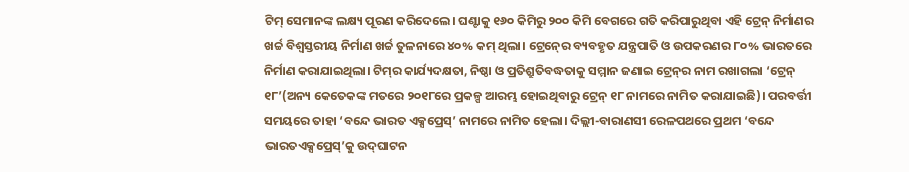ଟିମ୍‍ ସେମାନଙ୍କ ଲକ୍ଷ୍ୟ ପୂରଣ କରିଦେଲେ। ଘଣ୍ଟାକୁ ୧୬୦ କିମିରୁ ୨୦୦ କିମି ବେଗରେ ଗତି କରିପାରୁଥିବା ଏହି ଟ୍ରେନ୍‍ ନିର୍ମାଣର ଖର୍ଚ୍ଚ ବିଶ୍ୱସ୍ତରୀୟ ନିର୍ମାଣ ଖର୍ଚ୍ଚ ତୁଳନାରେ ୪୦% କମ୍‍ ଥିଲା। ଟ୍ରେନ୍‍ରେ ବ୍ୟବହୃତ ଯନ୍ତ୍ରପାତି ଓ ଉପକରଣର ୮୦% ଭାରତରେ ନିର୍ମାଣ କରାଯାଇଥିଲା। ଟିମ୍‍ର କାର୍ଯ୍ୟଦକ୍ଷତା, ନିଷ୍ଠା ଓ ପ୍ରତିଶ୍ରୁତିବଦ୍ଧତାକୁ ସମ୍ମାନ ଜଣାଇ ଟ୍ରେନ୍‍ର ନାମ ରଖାଗଲା ‘ଟ୍ରେନ୍‍ ୧୮’(ଅନ୍ୟ କେତେକଙ୍କ ମତରେ ୨୦୧୮ରେ ପ୍ରକଳ୍ପ ଆରମ୍ଭ ହୋଇଥିବାରୁ ଟ୍ରେନ୍‍ ୧୮ ନାମରେ ନାମିତ କରାଯାଇଛି)। ପରବର୍ତ୍ତୀ ସମୟରେ ତାହା ‘ବନ୍ଦେ ଭାରତ ଏକ୍ସପ୍ରେସ୍‍’ ନାମରେ ନାମିତ ହେଲା। ଦିଲ୍ଲୀ-ବାରାଣସୀ ରେଳପଥରେ ପ୍ରଥମ ‘ବନ୍ଦେ ଭାରତଏକ୍ସପ୍ରେସ୍‍’କୁ ଉଦ୍‍ଘାଟନ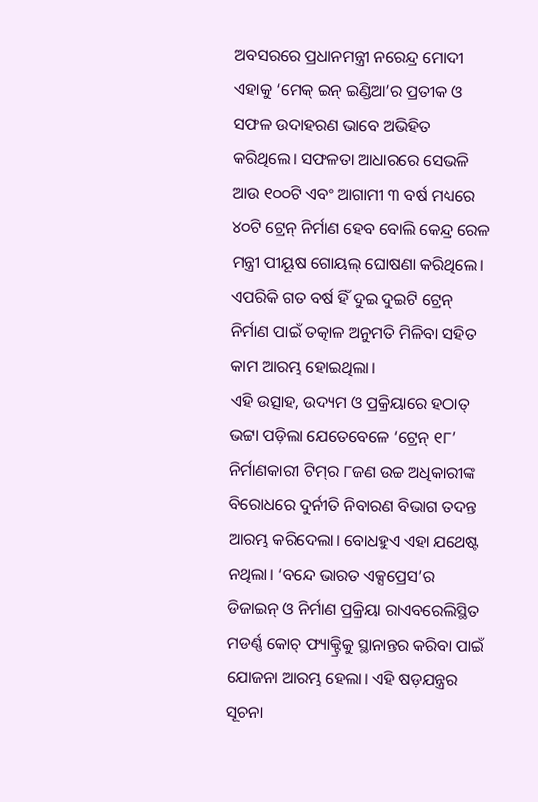ଅବସରରେ ପ୍ରଧାନମନ୍ତ୍ରୀ ନରେନ୍ଦ୍ର ମୋଦୀ ଏହାକୁ ‘ମେକ୍‍ ଇନ୍‍ ଇଣ୍ଡିଆ’ର ପ୍ରତୀକ ଓ ସଫଳ ଉଦାହରଣ ଭାବେ ଅଭିହିତ କରିଥିଲେ। ସଫଳତା ଆଧାରରେ ସେଭଳି ଆଉ ୧୦୦ଟି ଏବଂ ଆଗାମୀ ୩ ବର୍ଷ ମଧ୍ୟରେ ୪୦ଟି ଟ୍ରେନ୍‍ ନିର୍ମାଣ ହେବ ବୋଲି କେନ୍ଦ୍ର ରେଳ ମନ୍ତ୍ରୀ ପୀୟୂଷ ଗୋୟଲ୍‍ ଘୋଷଣା କରିଥିଲେ। ଏପରିକି ଗତ ବର୍ଷ ହିଁ ଦୁଇ ଦୁଇଟି ଟ୍ରେନ୍‍ ନିର୍ମାଣ ପାଇଁ ତତ୍କାଳ ଅନୁମତି ମିଳିବା ସହିତ କାମ ଆରମ୍ଭ ହୋଇଥିଲା।
ଏହି ଉତ୍ସାହ, ଉଦ୍ୟମ ଓ ପ୍ରକ୍ରିୟାରେ ହଠାତ୍‍ ଭଟ୍ଟା ପଡ଼ିଲା ଯେତେବେଳେ ‘ଟ୍ରେନ୍‍ ୧୮’ ନିର୍ମାଣକାରୀ ଟିମ୍‍ର ୮ଜଣ ଉଚ୍ଚ ଅଧିକାରୀଙ୍କ ବିରୋଧରେ ଦୁର୍ନୀତି ନିବାରଣ ବିଭାଗ ତଦନ୍ତ ଆରମ୍ଭ କରିଦେଲା। ବୋଧହୁଏ ଏହା ଯଥେଷ୍ଟ ନଥିଲା। ‘ବନ୍ଦେ ଭାରତ ଏକ୍ସପ୍ରେସ’ର ଡିଜାଇନ୍‍ ଓ ନିର୍ମାଣ ପ୍ରକ୍ରିୟା ରାଏବରେଲିସ୍ଥିତ ମଡର୍ଣ୍ଣ କୋଚ୍‍ ଫ୍ୟାକ୍ଟ୍ରିକୁ ସ୍ଥାନାନ୍ତର କରିବା ପାଇଁ ଯୋଜନା ଆରମ୍ଭ ହେଲା। ଏହି ଷଡ଼ଯନ୍ତ୍ରର ସୂଚନା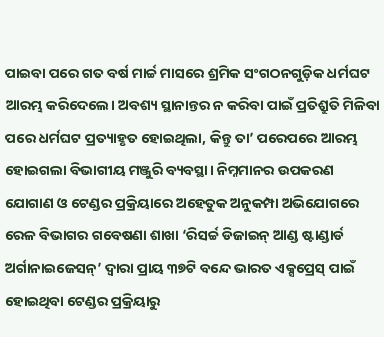ପାଇବା ପରେ ଗତ ବର୍ଷ ମାର୍ଚ୍ଚ ମାସରେ ଶ୍ରମିକ ସଂଗଠନଗୁଡ଼ିକ ଧର୍ମଘଟ ଆରମ୍ଭ କରିଦେଲେ। ଅବଶ୍ୟ ସ୍ଥାନାନ୍ତର ନ କରିବା ପାଇଁ ପ୍ରତିଶ୍ରୁତି ମିଳିବା ପରେ ଧର୍ମଘଟ ପ୍ରତ୍ୟାହୃତ ହୋଇଥିଲା, କିନ୍ତୁ ତା’ ପରେପରେ ଆରମ୍ଭ ହୋଇଗଲା ବିଭାଗୀୟ ମଞ୍ଜୁରି ବ୍ୟବସ୍ଥା। ନିମ୍ନମାନର ଉପକରଣ ଯୋଗାଣ ଓ ଟେଣ୍ଡର ପ୍ରକ୍ରିୟାରେ ଅହେତୁକ ଅନୁକମ୍ପା ଅଭିଯୋଗରେ ରେଳ ବିଭାଗର ଗବେଷଣା ଶାଖା ‘ରିସର୍ଚ୍ଚ ଡିଜାଇନ୍‍ ଆଣ୍ଡ ଷ୍ଟାଣ୍ଡାର୍ଡ ଅର୍ଗାନାଇଜେସନ୍‍’ ଦ୍ୱାରା ପ୍ରାୟ ୩୭ଟି ବନ୍ଦେ ଭାରତ ଏକ୍ସପ୍ରେସ୍‍ ପାଇଁ ହୋଇଥିବା ଟେଣ୍ଡର ପ୍ରକ୍ରିୟାରୁ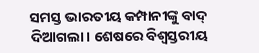ସମସ୍ତ ଭାରତୀୟ କମ୍ପାନୀଙ୍କୁ ବାଦ୍‍ ଦିଆଗଲା। ଶେଷରେ ବିଶ୍ୱସ୍ତରୀୟ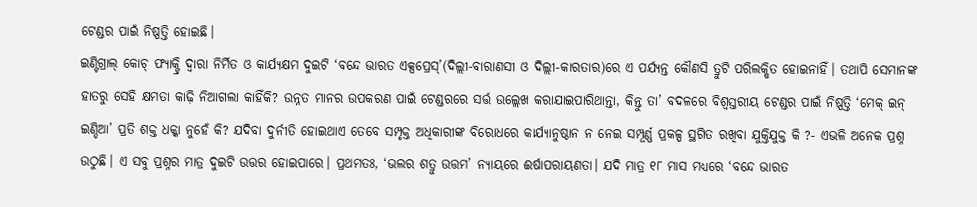ଟେଣ୍ଡର ପାଇଁ ନିଷ୍ପତ୍ତି ହୋଇଛି।
ଇଣ୍ଟିଗ୍ରାଲ୍‍ କୋଚ୍‍ ଫ୍ୟାକ୍ଟ୍ରି ଦ୍ୱାରା ନିର୍ମିତ ଓ କାର୍ଯ୍ୟକ୍ଷମ ଦୁଇଟି ‘ବନ୍ଦେ ଭାରତ ଏକ୍ସପ୍ରେସ୍‍’(ଦିଲ୍ଲୀ-ବାରାଣସୀ ଓ ଦିଲ୍ଲୀ-କାରତାର)ରେ ଏ ପର୍ଯ୍ୟନ୍ତ କୌଣସି ତ୍ରୁଟି ପରିଲକ୍ଷିତ ହୋଇନାହିଁ। ତଥାପି ସେମାନଙ୍କ ହାତରୁ ସେହି କ୍ଷମତା କାଢ଼ି ନିଆଗଲା କାହିଁକି? ଉନ୍ନତ ମାନର ଉପକରଣ ପାଇଁ ଟେଣ୍ଡରରେ ସର୍ତ୍ତ ଉଲ୍ଲେଖ କରାଯାଇପାରିଥାନ୍ତା, କିନ୍ତୁ ତା’ ବଦଳରେ ବିଶ୍ୱସ୍ତରୀୟ ଟେଣ୍ଡର ପାଇଁ ନିଷ୍ପତ୍ତି ‘ମେକ୍‍ ଇନ୍‍ ଇଣ୍ଡିଆ’ ପ୍ରତି ଶକ୍ତ ଧକ୍କା ନୁହେଁ କି? ଯଦିବା ଦୁର୍ନୀତି ହୋଇଥାଏ ତେବେ ସମ୍ପୃକ୍ତ ଅଧିକାରୀଙ୍କ ବିରୋଧରେ କାର୍ଯ୍ୟାନୁଷ୍ଠାନ ନ ନେଇ ସମ୍ପୂର୍ଣ୍ଣ ପ୍ରକଳ୍ପ ସ୍ଥଗିତ ରଖିବା ଯୁକ୍ତିଯୁକ୍ତ କି ?- ଏଭଳି ଅନେକ ପ୍ରଶ୍ନ ଉଠୁଛି। ଏ ସବୁ ପ୍ରଶ୍ନର ମାତ୍ର ଦୁଇଟି ଉତ୍ତର ହୋଇପାରେ। ପ୍ରଥମତଃ, ‘ଭଲର ଶତ୍ରୁ ଉତ୍ତମ’ ନ୍ୟାୟରେ ଈର୍ଷାପରାୟଣତା। ଯଦି ମାତ୍ର ୧୮ ମାସ ମଧ୍ୟରେ ‘ବନ୍ଦେ ଭାରତ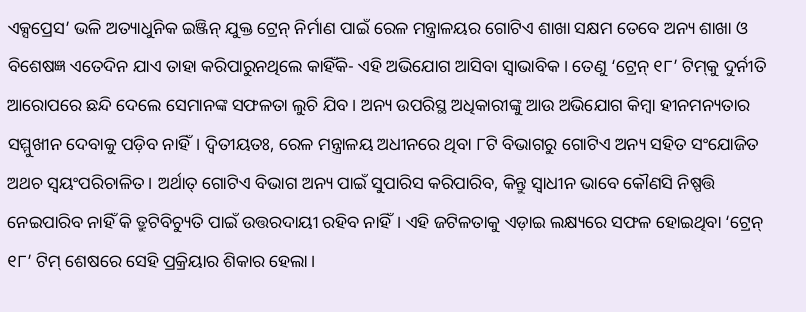ଏକ୍ସପ୍ରେସ’ ଭଳି ଅତ୍ୟାଧୁନିକ ଇଞ୍ଜିନ୍‍ ଯୁକ୍ତ ଟ୍ରେନ୍‍ ନିର୍ମାଣ ପାଇଁ ରେଳ ମନ୍ତ୍ରାଳୟର ଗୋଟିଏ ଶାଖା ସକ୍ଷମ ତେବେ ଅନ୍ୟ ଶାଖା ଓ ବିଶେଷଜ୍ଞ ଏତେଦିନ ଯାଏ ତାହା କରିପାରୁନଥିଲେ କାହିଁକି- ଏହି ଅଭିଯୋଗ ଆସିବା ସ୍ୱାଭାବିକ। ତେଣୁ ‘ଟ୍ରେନ୍‍ ୧୮’ ଟିମ୍‍କୁ ଦୁର୍ନୀତି ଆରୋପରେ ଛନ୍ଦି ଦେଲେ ସେମାନଙ୍କ ସଫଳତା ଲୁଚି ଯିବ। ଅନ୍ୟ ଉପରିସ୍ଥ ଅଧିକାରୀଙ୍କୁ ଆଉ ଅଭିଯୋଗ କିମ୍ବା ହୀନମନ୍ୟତାର ସମ୍ମୁଖୀନ ଦେବାକୁ ପଡ଼ିବ ନାହିଁ। ଦ୍ୱିତୀୟତଃ, ରେଳ ମନ୍ତ୍ରାଳୟ ଅଧୀନରେ ଥିବା ୮ଟି ବିଭାଗରୁ ଗୋଟିଏ ଅନ୍ୟ ସହିତ ସଂଯୋଜିତ ଅଥଚ ସ୍ୱୟଂପରିଚାଳିତ। ଅର୍ଥାତ୍‍ ଗୋଟିଏ ବିଭାଗ ଅନ୍ୟ ପାଇଁ ସୁପାରିସ କରିପାରିବ, କିନ୍ତୁ ସ୍ୱାଧୀନ ଭାବେ କୌଣସି ନିଷ୍ପତ୍ତି ନେଇପାରିବ ନାହିଁ କି ତ୍ରୁଟିବିଚ୍ୟୁତି ପାଇଁ ଉତ୍ତରଦାୟୀ ରହିବ ନାହିଁ। ଏହି ଜଟିଳତାକୁ ଏଡ଼ାଇ ଲକ୍ଷ୍ୟରେ ସଫଳ ହୋଇଥିବା ‘ଟ୍ରେନ୍‍ ୧୮’ ଟିମ୍‍ ଶେଷରେ ସେହି ପ୍ରକ୍ରିୟାର ଶିକାର ହେଲା।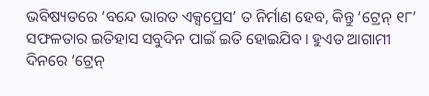ଭବିଷ୍ୟତରେ ‘ବନ୍ଦେ ଭାରତ ଏକ୍ସପ୍ରେସ’ ତ ନିର୍ମାଣ ହେବ, କିନ୍ତୁ ‘ଟ୍ରେନ୍‍ ୧୮’ ସଫଳତାର ଇତିହାସ ସବୁଦିନ ପାଇଁ ଇତି ହୋଇଯିବ। ହୁଏତ ଆଗାମୀ ଦିନରେ ‘ଟ୍ରେନ୍‍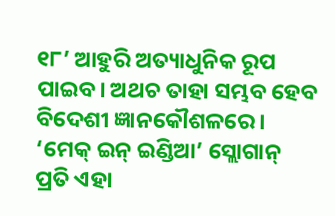୧୮’ ଆହୁରି ଅତ୍ୟାଧୁନିକ ରୂପ ପାଇବ। ଅଥଚ ତାହା ସମ୍ଭବ ହେବ ବିଦେଶୀ ଜ୍ଞାନକୌଶଳରେ। ‘ମେକ୍‍ ଇନ୍‍ ଇଣ୍ଡିଆ’ ସ୍ଲୋଗାନ୍‍ ପ୍ରତି ଏହା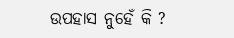ଉପହାସ ନୁହେଁ କି ?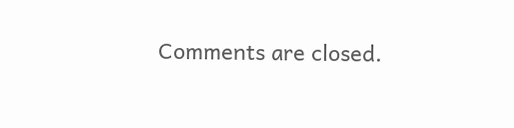Comments are closed.